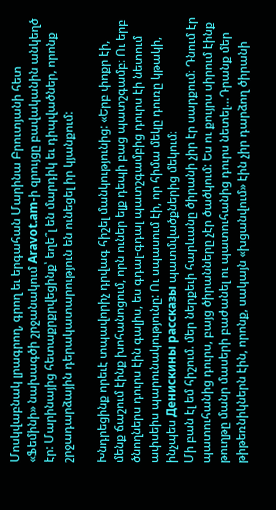Մոսկվաբնակ լրագրող, գրող եւ երգահան Մարինա Բրուտյանի հետ «Ֆեմինի» նախագծի շրջանակում Aravot.am-ի զրույցը բավականին անկեղծ էր: Մարինայից հետաքրքրվեցինք՝ եղե՞լ են մարդիկ եւ դիպվածներ, որոնք շրջադարձային դերակատարություն են ունեցել իր կյանքում:

Խնդրեցինք որեւէ տպավորիչ դրվագ հիշել մանկությունից: «Երբ փոքր էի, մենք ճաշում էինք խոհանոցում, որն ուներ ելք դեպի բաց պատշգամբ։ Ու երբ ծնողներս դուրս էին գալիս, ես գդալ-գդալ պատշգամբից դուրս էի նետում ափսեիս պարունակությունը: Ու սպասում էի, որ հիմա մեկը դուռը կթակի, ինչպես Денискины рассказы պատմվածքներից մեկում։
Մի բան էլ եմ հիշում. մեր ներքեւի հարևանը ծիրանի չիր էր սարքում։ Դնում էր պատուհանից դուրս, բայց ծիրանները չէր ծածկում: Ես ու քույրս սիրում էինք թուղթը մանր մասերի բաժանել ու պատուհանից դուրս նետել…Դրանք մեր թիթեռնիկներն էին, որոնք, սակայն «խցանվում» էին չիր դարձող ծիրանի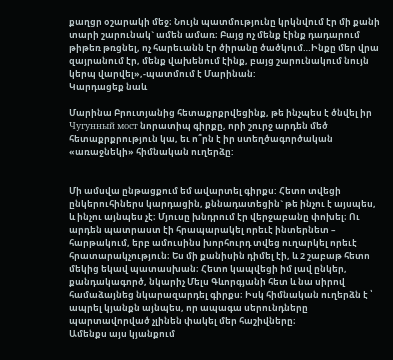քաղցր օշարակի մեջ։ Նույն պատմությունը կրկնվում էր մի քանի տարի շարունակ` ամեն ամառ։ Բայց ոչ մենք էինք դադարում թիթեռ թռցնել, ոչ հարեւանն էր ծիրանը ծածկում…Ինքը մեր վրա զայրանում էր, մենք վախենում էինք, բայց շարունակում նույն կերպ վարվել»,-պատմում է Մարինան:
Կարդացեք նաև

Մարինա Բրուտյանից հետաքրքրվեցինք, թե ինչպես է ծնվել իր Чугунный мост նորատիպ գիրքը, որի շուրջ արդեն մեծ հետաքրքրություն կա, եւ ո՞րն է իր ստեղծագործական «առաջնեկի» հիմնական ուղերձը:


Մի ամսվա ընթացքում եմ ավարտել գիրքս: Հետո տվեցի ընկերուհիներս կարդացին, քննադատեցին` թե ինչու է այսպես, և ինչու այնպես չէ։ Մյուսը խնդրում էր վերջաբանը փոխել։ Ու արդեն պատրաստ էի հրապարակել որեւէ ինտերնետ – հարթակում, երբ ամուսինս խորհուրդ տվեց ուղարկել որեւէ հրատարակչություն։ Ես մի քանիսին դիմել էի, և 2 շաբաթ հետո մեկից եկավ պատասխան։ Հետո կապվեցի իմ լավ ընկեր, քանդակագործ, նկարիչ Մելս Գևորգյանի հետ և նա սիրով համաձայնեց նկարազարդել գիրքս։ Իսկ հիմնական ուղերձն է ՝ ապրել կյանքն այնպես, որ ապագա սերունդները պարտավորված չլինեն փակել մեր հաշիվները։
Ամենքս այս կյանքում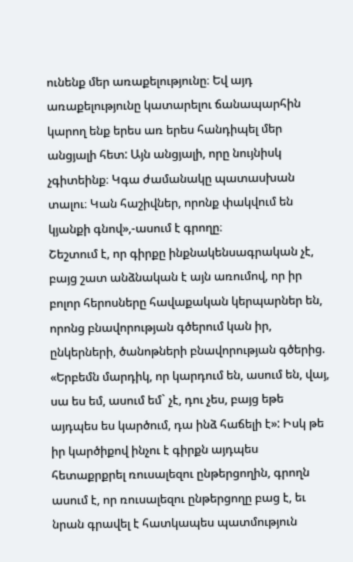ունենք մեր առաքելությունը։ Եվ այդ առաքելությունը կատարելու ճանապարհին կարող ենք երես առ երես հանդիպել մեր անցյալի հետ: Այն անցյալի, որը նույնիսկ չգիտեինք։ Կգա ժամանակը պատասխան տալու։ Կան հաշիվներ, որոնք փակվում են կյանքի գնով»,-ասում է գրողը։
Շեշտում է, որ գիրքը ինքնակենսագրական չէ, բայց շատ անձնական է այն առումով, որ իր բոլոր հերոսները հավաքական կերպարներ են, որոնց բնավորության գծերում կան իր, ընկերների, ծանոթների բնավորության գծերից. «Երբեմն մարդիկ, որ կարդում են, ասում են, վայ, սա ես եմ, ասում եմ` չէ, դու չես, բայց եթե այդպես ես կարծում, դա ինձ հաճելի է»: Իսկ թե իր կարծիքով ինչու է գիրքն այդպես հետաքրքրել ռուսալեզու ընթերցողին, գրողն ասում է, որ ռուսալեզու ընթերցողը բաց է, եւ նրան գրավել է հատկապես պատմություն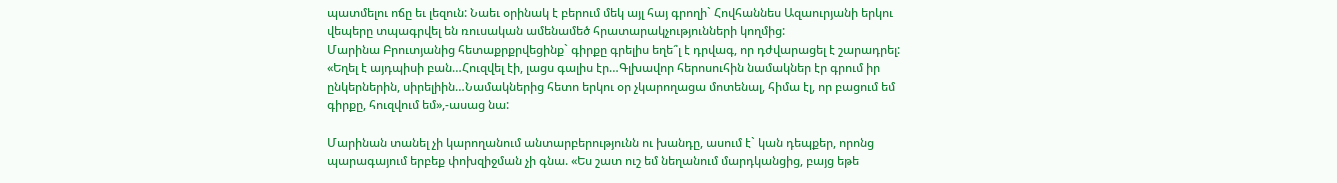պատմելու ոճը եւ լեզուն: Նաեւ օրինակ է բերում մեկ այլ հայ գրողի` Հովհաննես Ազաուրյանի երկու վեպերը տպագրվել են ռուսական ամենամեծ հրատարակչությունների կողմից:
Մարինա Բրուտյանից հետաքրքրվեցինք` գիրքը գրելիս եղե՞լ է դրվագ, որ դժվարացել է շարադրել: «Եղել է այդպիսի բան…Հուզվել էի, լացս գալիս էր…Գլխավոր հերոսուհին նամակներ էր գրում իր ընկերներին, սիրելիին…Նամակներից հետո երկու օր չկարողացա մոտենալ, հիմա էլ, որ բացում եմ գիրքը, հուզվում եմ»,-ասաց նա:

Մարինան տանել չի կարողանում անտարբերությունն ու խանդը, ասում է` կան դեպքեր, որոնց պարագայում երբեք փոխզիջման չի գնա. «Ես շատ ուշ եմ նեղանում մարդկանցից, բայց եթե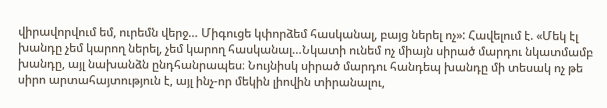վիրավորվում եմ, ուրեմն վերջ… Միգուցե կփորձեմ հասկանալ, բայց ներել ոչ»: Հավելում է. «Մեկ էլ խանդը չեմ կարող ներել, չեմ կարող հասկանալ…Նկատի ունեմ ոչ միայն սիրած մարդու նկատմամբ խանդը, այլ նախանձն ընդհանրապես։ Նույնիսկ սիրած մարդու հանդեպ խանդը մի տեսակ ոչ թե սիրո արտահայտություն է, այլ ինչ-որ մեկին լիովին տիրանալու,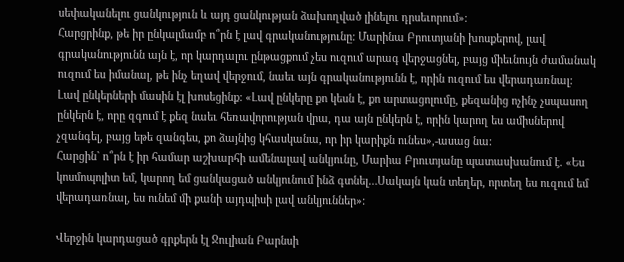սեփականելու ցանկություն և այդ ցանկության ձախողված լինելու դրսեւորում»։
Հարցրինք, թե իր ընկալմամբ ո՞րն է լավ գրականությունը: Մարինա Բրուտյանի խոսքերով, լավ գրականությունն այն է, որ կարդալու ընթացքում չես ուզում արագ վերջացնել, բայց միեւնույն ժամանակ ուզում ես իմանալ, թե ինչ եղավ վերջում, նաեւ այն գրականությունն է, որին ուզում ես վերադառնալ:
Լավ ընկերների մասին էլ խոսեցինք: «Լավ ընկերը քո կեսն է, քո արտացոլումը, քեզանից ոչինչ չսպասող ընկերն է, որը զգում է քեզ նաեւ հեռավորության վրա, դա այն ընկերն է, որին կարող ես ամիսներով չզանգել, բայց եթե զանգես, քո ձայնից կհասկանա, որ իր կարիքն ունես»,-ասաց նա:
Հարցին` ո՞րն է իր համար աշխարհի ամենալավ անկյունը, Մարիա Բրուտյանը պատասխանում է. «Ես կոսմոպոլիտ եմ, կարող եմ ցանկացած անկյունում ինձ գտնել…Սակայն կան տեղեր, որտեղ ես ուզում եմ վերադառնալ, ես ունեմ մի քանի այդպիսի լավ անկյուններ»:

Վերջին կարդացած գրքերն էլ Ջուլիան Բարնսի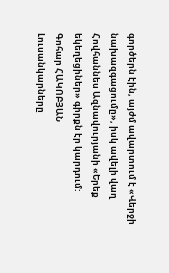գործերն էին, այժմ ավարտում է «Վերջի նախազգացումը», իսկ ավելի վաղ Հովհաննես Ազնավուրյանի «Երեք եկեղեցիներ» գիրքն էր կարդում:
Գոհար ՀԱԿՈԲՅԱՆ
Լուսանկարները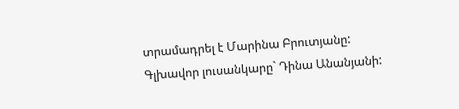տրամադրել է Մարինա Բրուտյանը:
Գլխավոր լուսանկարը` Դինա Անանյանի: